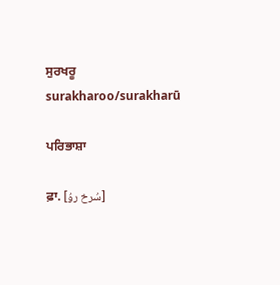ਸੁਰਖਰੂ
surakharoo/surakharū

ਪਰਿਭਾਸ਼ਾ

ਫ਼ਾ. [سُرخ روُ]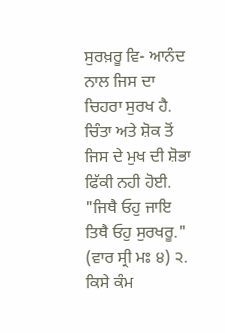ਸੁਰਖ਼ਰੂ ਵਿ- ਆਨੰਦ ਨਾਲ ਜਿਸ ਦਾ ਚਿਹਰਾ ਸੁਰਖ ਹੈ. ਚਿੰਤਾ ਅਤੇ ਸ਼ੋਕ ਤੋਂ ਜਿਸ ਦੇ ਮੁਖ ਦੀ ਸ਼ੋਭਾ ਫਿੱਕੀ ਨਹੀ ਹੋਈ. "ਜਿਥੈ ਓਹੁ ਜਾਇ ਤਿਥੈ ਓਹੁ ਸੁਰਖਰੂ." (ਵਾਰ ਸ੍ਰੀ ਮਃ ੪) ੨. ਕਿਸੇ ਕੰਮ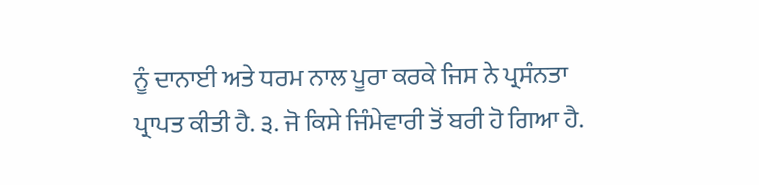ਨੂੰ ਦਾਨਾਈ ਅਤੇ ਧਰਮ ਨਾਲ ਪੂਰਾ ਕਰਕੇ ਜਿਸ ਨੇ ਪ੍ਰਸੰਨਤਾ ਪ੍ਰਾਪਤ ਕੀਤੀ ਹੈ. ੩. ਜੋ ਕਿਸੇ ਜਿੰਮੇਵਾਰੀ ਤੋਂ ਬਰੀ ਹੋ ਗਿਆ ਹੈ.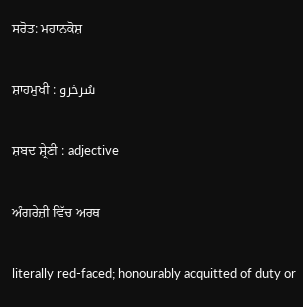ਸਰੋਤ: ਮਹਾਨਕੋਸ਼

ਸ਼ਾਹਮੁਖੀ : سُرخرو

ਸ਼ਬਦ ਸ਼੍ਰੇਣੀ : adjective

ਅੰਗਰੇਜ਼ੀ ਵਿੱਚ ਅਰਥ

literally red-faced; honourably acquitted of duty or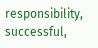responsibility, successful,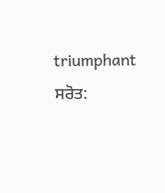triumphant
ਸਰੋਤ: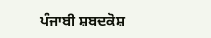ਪੰਜਾਬੀ ਸ਼ਬਦਕੋਸ਼